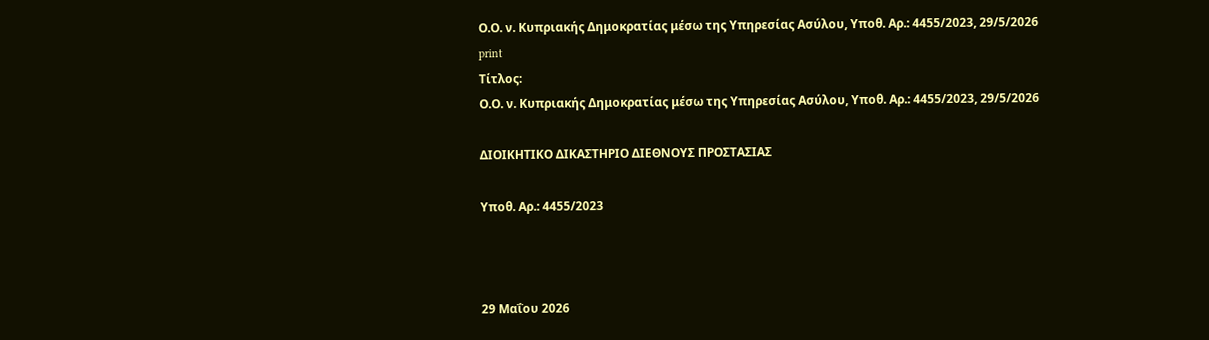Ο.Ο. ν. Κυπριακής Δημοκρατίας μέσω της Υπηρεσίας Ασύλου, Υπoθ. Αρ.: 4455/2023, 29/5/2026
print
Τίτλος:
Ο.Ο. ν. Κυπριακής Δημοκρατίας μέσω της Υπηρεσίας Ασύλου, Υπoθ. Αρ.: 4455/2023, 29/5/2026

ΔΙΟΙΚΗΤΙΚΟ ΔΙΚΑΣΤΗΡΙΟ ΔΙΕΘΝΟΥΣ ΠΡΟΣΤΑΣΙΑΣ

Υπoθ. Αρ.: 4455/2023



29 Μαΐου 2026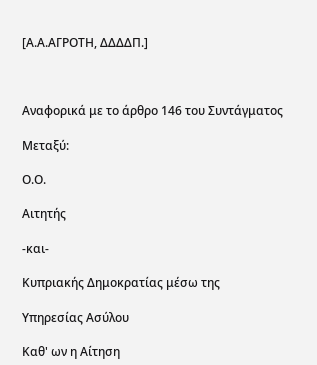[Α.Α.ΑΓΡΟΤΗ, ΔΔΔΔΠ.]



Αναφορικά με το άρθρο 146 του Συντάγματος

Μεταξύ:

Ο.Ο.

Αιτητής

-και-

Κυπριακής Δημοκρατίας μέσω της

Υπηρεσίας Ασύλου

Καθ' ων η Αίτηση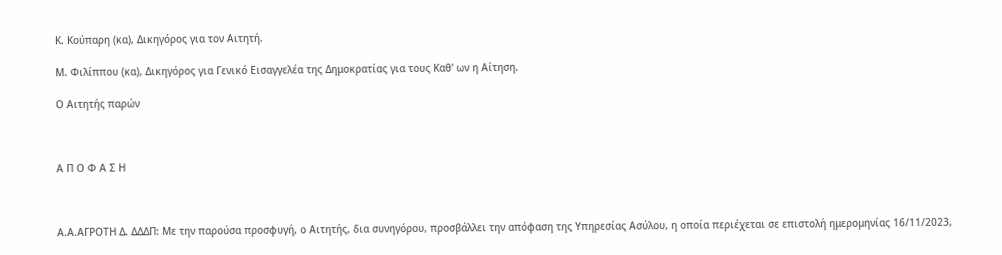Κ. Κούπαρη (κα), Δικηγόρος για τον Αιτητή.

Μ. Φιλίππου (κα), Δικηγόρος για Γενικό Εισαγγελέα της Δημοκρατίας για τους Καθ' ων η Αίτηση.

Ο Αιτητής παρών



Α Π Ο Φ Α Σ Η



Α.Α.ΑΓΡΟΤΗ Δ. ΔΔΔΠ: Με την παρούσα προσφυγή, ο Αιτητής, δια συνηγόρου, προσβάλλει την απόφαση της Υπηρεσίας Ασύλου, η οποία περιέχεται σε επιστολή ημερομηνίας 16/11/2023,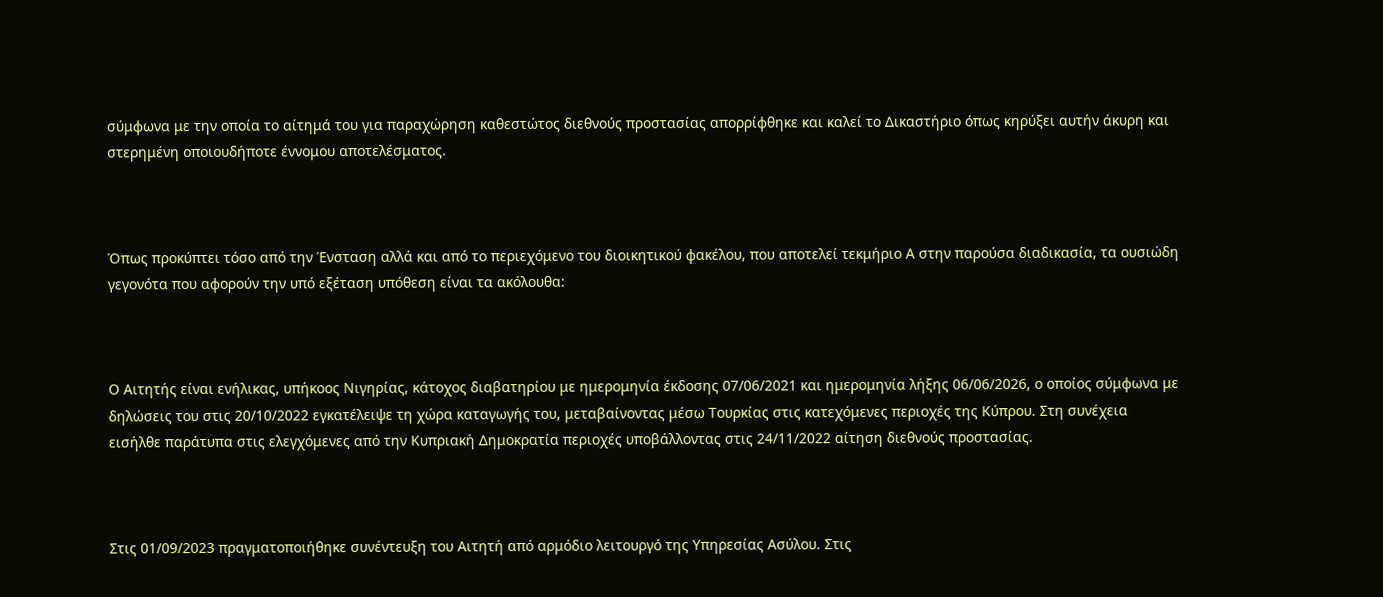σύμφωνα με την οποία το αίτημά του για παραχώρηση καθεστώτος διεθνούς προστασίας απορρίφθηκε και καλεί το Δικαστήριο όπως κηρύξει αυτήν άκυρη και στερημένη οποιουδήποτε έννομου αποτελέσματος.



Όπως προκύπτει τόσο από την Ένσταση αλλά και από το περιεχόμενο του διοικητικού φακέλου, που αποτελεί τεκμήριο Α στην παρούσα διαδικασία, τα ουσιώδη γεγονότα που αφορούν την υπό εξέταση υπόθεση είναι τα ακόλουθα:



Ο Αιτητής είναι ενήλικας, υπήκοος Νιγηρίας, κάτοχος διαβατηρίου με ημερομηνία έκδοσης 07/06/2021 και ημερομηνία λήξης 06/06/2026, ο οποίος σύμφωνα με δηλώσεις του στις 20/10/2022 εγκατέλειψε τη χώρα καταγωγής του, μεταβαίνοντας μέσω Τουρκίας στις κατεχόμενες περιοχές της Κύπρου. Στη συνέχεια εισήλθε παράτυπα στις ελεγχόμενες από την Κυπριακή Δημοκρατία περιοχές υποβάλλοντας στις 24/11/2022 αίτηση διεθνούς προστασίας.



Στις 01/09/2023 πραγματοποιήθηκε συνέντευξη του Αιτητή από αρμόδιο λειτουργό της Υπηρεσίας Ασύλου. Στις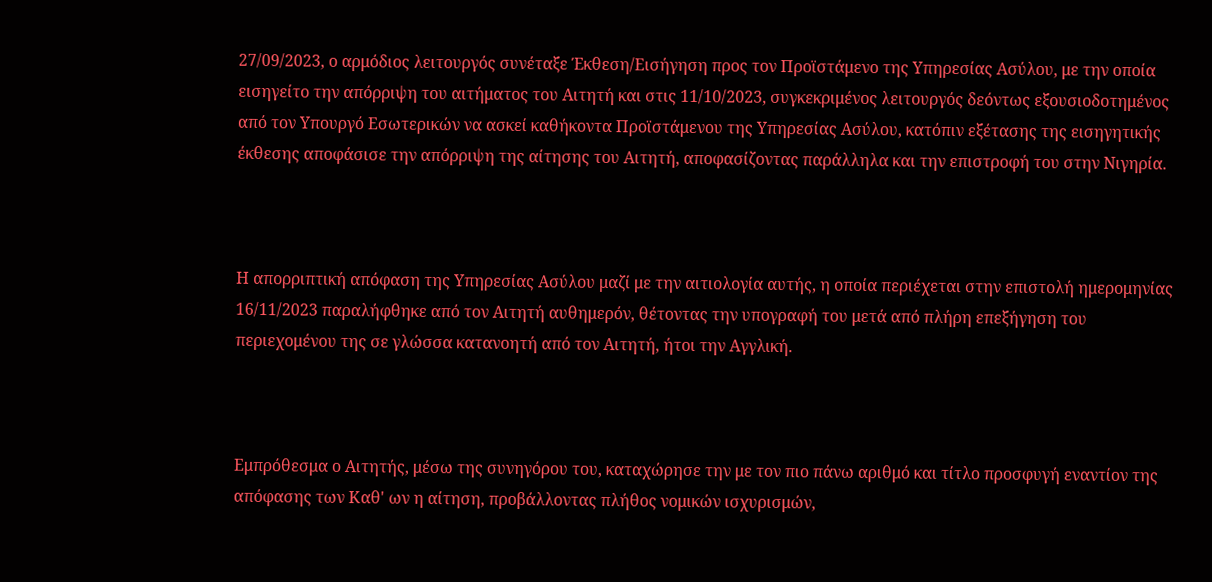27/09/2023, ο αρμόδιος λειτουργός συνέταξε Έκθεση/Εισήγηση προς τον Προϊστάμενο της Υπηρεσίας Ασύλου, με την οποία εισηγείτο την απόρριψη του αιτήματος του Αιτητή και στις 11/10/2023, συγκεκριμένος λειτουργός δεόντως εξουσιοδοτημένος από τον Υπουργό Εσωτερικών να ασκεί καθήκοντα Προϊστάμενου της Υπηρεσίας Ασύλου, κατόπιν εξέτασης της εισηγητικής έκθεσης αποφάσισε την απόρριψη της αίτησης του Αιτητή, αποφασίζοντας παράλληλα και την επιστροφή του στην Νιγηρία.



Η απορριπτική απόφαση της Υπηρεσίας Ασύλου μαζί με την αιτιολογία αυτής, η οποία περιέχεται στην επιστολή ημερομηνίας 16/11/2023 παραλήφθηκε από τον Αιτητή αυθημερόν, θέτοντας την υπογραφή του μετά από πλήρη επεξήγηση του περιεχομένου της σε γλώσσα κατανοητή από τον Αιτητή, ήτοι την Αγγλική.



Εμπρόθεσμα ο Αιτητής, μέσω της συνηγόρου του, καταχώρησε την με τον πιο πάνω αριθμό και τίτλο προσφυγή εναντίον της απόφασης των Καθ' ων η αίτηση, προβάλλοντας πλήθος νομικών ισχυρισμών,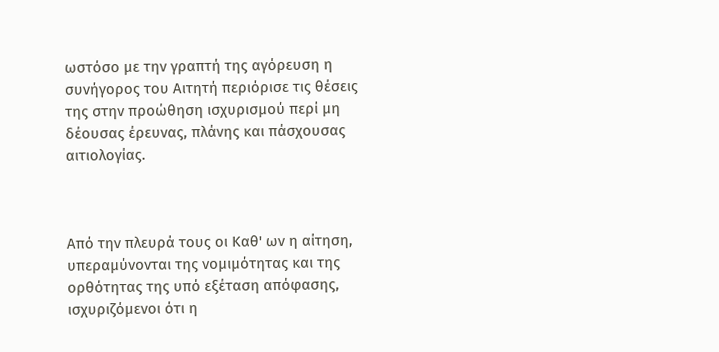ωστόσο με την γραπτή της αγόρευση η συνήγορος του Αιτητή περιόρισε τις θέσεις της στην προώθηση ισχυρισμού περί μη δέουσας έρευνας, πλάνης και πάσχουσας αιτιολογίας.



Από την πλευρά τους οι Καθ' ων η αίτηση, υπεραμύνονται της νομιμότητας και της ορθότητας της υπό εξέταση απόφασης, ισχυριζόμενοι ότι η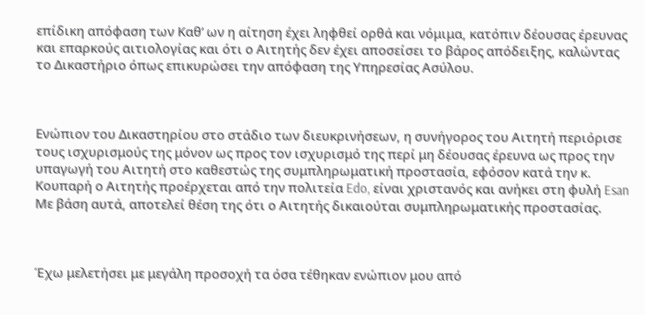επίδικη απόφαση των Καθ’ ων η αίτηση έχει ληφθεί ορθά και νόμιμα, κατόπιν δέουσας έρευνας και επαρκούς αιτιολογίας και ότι ο Αιτητής δεν έχει αποσείσει το βάρος απόδειξης, καλώντας το Δικαστήριο όπως επικυρώσει την απόφαση της Υπηρεσίας Ασύλου.



Ενώπιον του Δικαστηρίου στο στάδιο των διευκρινήσεων, η συνήγορος του Αιτητή περιόρισε τους ισχυρισμούς της μόνον ως προς τον ισχυρισμό της περί μη δέουσας έρευνα ως προς την υπαγωγή του Αιτητή στο καθεστώς της συμπληρωματική προστασία, εφόσον κατά την κ. Κουπαρή ο Αιτητής προέρχεται από την πολιτεία Edo, είναι χριστανός και ανήκει στη φυλή Esan Με βάση αυτά, αποτελεί θέση της ότι ο Αιτητής δικαιούται συμπληρωματικής προστασίας.



Έχω μελετήσει με μεγάλη προσοχή τα όσα τέθηκαν ενώπιον μου από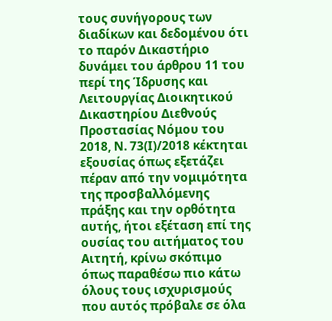τους συνήγορους των διαδίκων και δεδομένου ότι το παρόν Δικαστήριο δυνάμει του άρθρου 11 του περί της Ίδρυσης και Λειτουργίας Διοικητικού Δικαστηρίου Διεθνούς Προστασίας Νόμου του 2018, Ν. 73(Ι)/2018 κέκτηται εξουσίας όπως εξετάζει πέραν από την νομιμότητα της προσβαλλόμενης πράξης και την ορθότητα αυτής, ήτοι εξέταση επί της ουσίας του αιτήματος του Αιτητή, κρίνω σκόπιμο όπως παραθέσω πιο κάτω όλους τους ισχυρισμούς που αυτός πρόβαλε σε όλα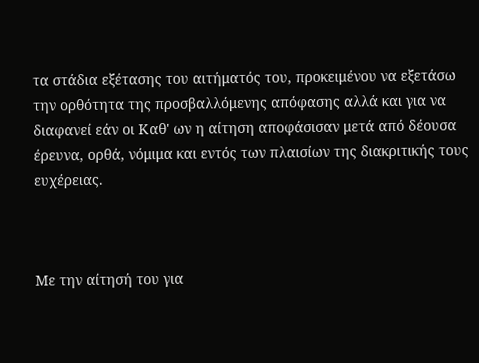τα στάδια εξέτασης του αιτήματός του, προκειμένου να εξετάσω την ορθότητα της προσβαλλόμενης απόφασης αλλά και για να διαφανεί εάν οι Καθ' ων η αίτηση αποφάσισαν μετά από δέουσα έρευνα, ορθά, νόμιμα και εντός των πλαισίων της διακριτικής τους ευχέρειας.



Με την αίτησή του για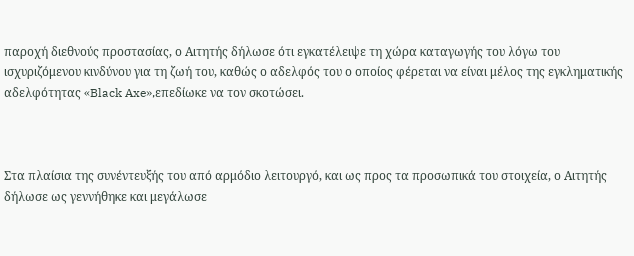παροχή διεθνούς προστασίας, ο Αιτητής δήλωσε ότι εγκατέλειψε τη χώρα καταγωγής του λόγω του ισχυριζόμενου κινδύνου για τη ζωή του, καθώς ο αδελφός του ο οποίος φέρεται να είναι μέλος της εγκληματικής αδελφότητας «Black Axe»,επεδίωκε να τον σκοτώσει.



Στα πλαίσια της συνέντευξής του από αρμόδιο λειτουργό, και ως προς τα προσωπικά του στοιχεία, ο Αιτητής δήλωσε ως γεννήθηκε και μεγάλωσε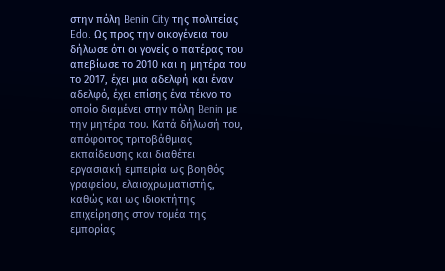στην πόλη Benin City της πολιτείας Edo. Ως προς την οικογένεια του δήλωσε ότι οι γονείς ο πατέρας του απεβίωσε το 2010 και η μητέρα του το 2017, έχει μια αδελφή και έναν αδελφό, έχει επίσης ένα τέκνο το οποίο διαμένει στην πόλη Benin με την μητέρα του. Κατά δήλωσή του, απόφοιτος τριτοβάθμιας εκπαίδευσης και διαθέτει εργασιακή εμπειρία ως βοηθός γραφείου, ελαιοχρωματιστής, καθώς και ως ιδιοκτήτης επιχείρησης στον τομέα της εμπορίας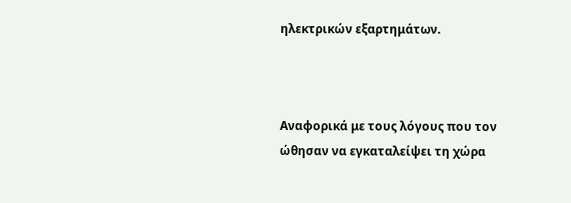ηλεκτρικών εξαρτημάτων.



Αναφορικά με τους λόγους που τον ώθησαν να εγκαταλείψει τη χώρα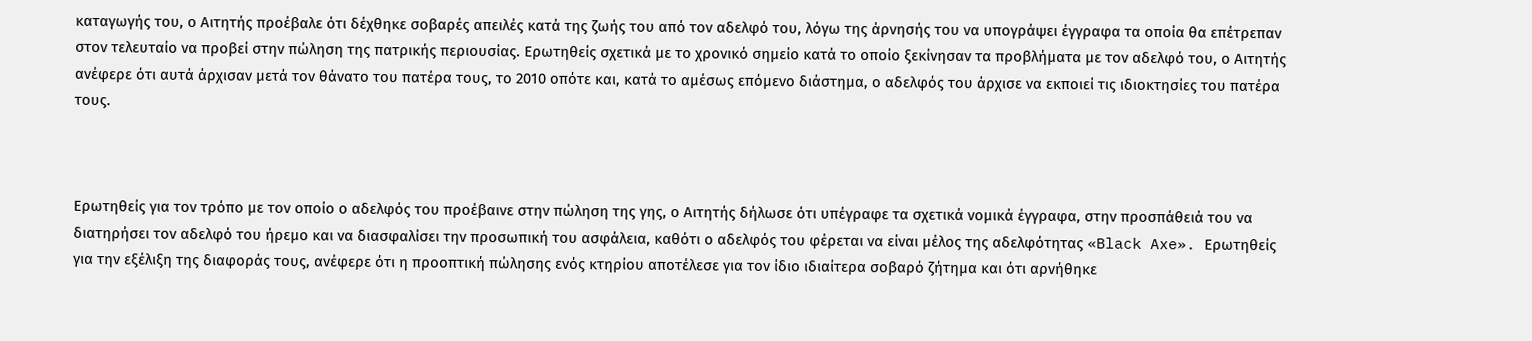καταγωγής του, ο Αιτητής προέβαλε ότι δέχθηκε σοβαρές απειλές κατά της ζωής του από τον αδελφό του, λόγω της άρνησής του να υπογράψει έγγραφα τα οποία θα επέτρεπαν στον τελευταίο να προβεί στην πώληση της πατρικής περιουσίας. Ερωτηθείς σχετικά με το χρονικό σημείο κατά το οποίο ξεκίνησαν τα προβλήματα με τον αδελφό του, ο Αιτητής ανέφερε ότι αυτά άρχισαν μετά τον θάνατο του πατέρα τους, το 2010 οπότε και, κατά το αμέσως επόμενο διάστημα, ο αδελφός του άρχισε να εκποιεί τις ιδιοκτησίες του πατέρα τους.



Ερωτηθείς για τον τρόπο με τον οποίο ο αδελφός του προέβαινε στην πώληση της γης, ο Αιτητής δήλωσε ότι υπέγραφε τα σχετικά νομικά έγγραφα, στην προσπάθειά του να διατηρήσει τον αδελφό του ήρεμο και να διασφαλίσει την προσωπική του ασφάλεια, καθότι ο αδελφός του φέρεται να είναι μέλος της αδελφότητας «Black Axe». Ερωτηθείς για την εξέλιξη της διαφοράς τους, ανέφερε ότι η προοπτική πώλησης ενός κτηρίου αποτέλεσε για τον ίδιο ιδιαίτερα σοβαρό ζήτημα και ότι αρνήθηκε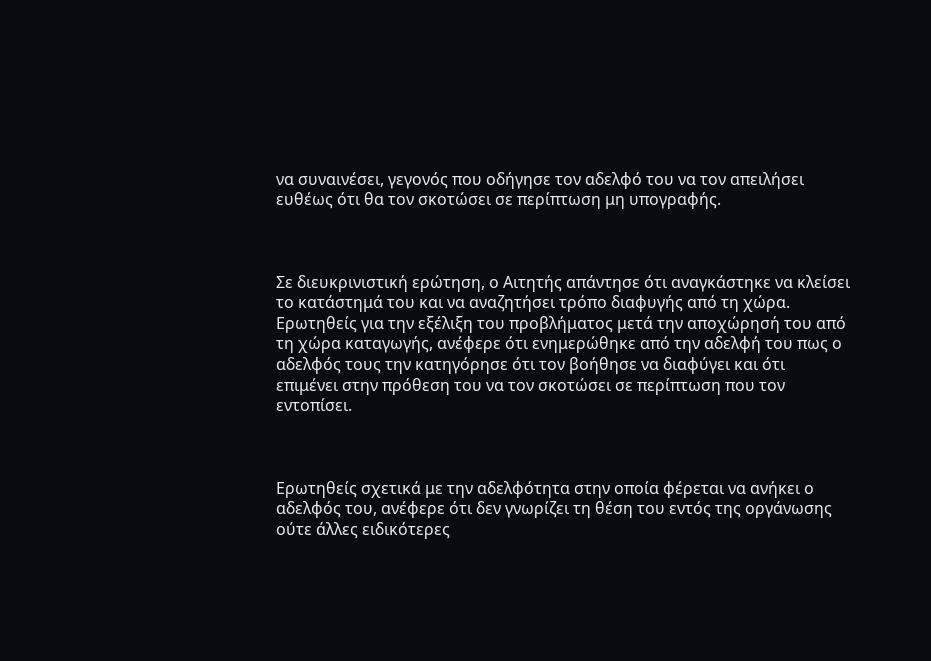να συναινέσει, γεγονός που οδήγησε τον αδελφό του να τον απειλήσει ευθέως ότι θα τον σκοτώσει σε περίπτωση μη υπογραφής.



Σε διευκρινιστική ερώτηση, ο Αιτητής απάντησε ότι αναγκάστηκε να κλείσει το κατάστημά του και να αναζητήσει τρόπο διαφυγής από τη χώρα. Ερωτηθείς για την εξέλιξη του προβλήματος μετά την αποχώρησή του από τη χώρα καταγωγής, ανέφερε ότι ενημερώθηκε από την αδελφή του πως ο αδελφός τους την κατηγόρησε ότι τον βοήθησε να διαφύγει και ότι επιμένει στην πρόθεση του να τον σκοτώσει σε περίπτωση που τον εντοπίσει.



Ερωτηθείς σχετικά με την αδελφότητα στην οποία φέρεται να ανήκει ο αδελφός του, ανέφερε ότι δεν γνωρίζει τη θέση του εντός της οργάνωσης ούτε άλλες ειδικότερες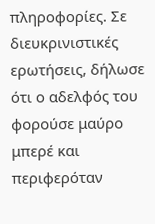πληροφορίες. Σε διευκρινιστικές ερωτήσεις, δήλωσε ότι ο αδελφός του φορούσε μαύρο μπερέ και περιφερόταν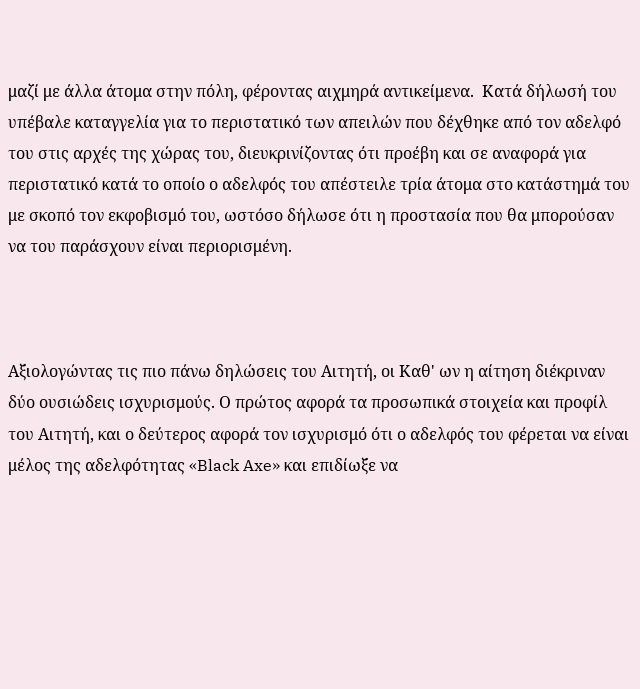μαζί με άλλα άτομα στην πόλη, φέροντας αιχμηρά αντικείμενα.  Κατά δήλωσή του υπέβαλε καταγγελία για το περιστατικό των απειλών που δέχθηκε από τον αδελφό του στις αρχές της χώρας του, διευκρινίζοντας ότι προέβη και σε αναφορά για περιστατικό κατά το οποίο ο αδελφός του απέστειλε τρία άτομα στο κατάστημά του με σκοπό τον εκφοβισμό του, ωστόσο δήλωσε ότι η προστασία που θα μπορούσαν να του παράσχουν είναι περιορισμένη.



Αξιολογώντας τις πιο πάνω δηλώσεις του Αιτητή, οι Καθ' ων η αίτηση διέκριναν δύο ουσιώδεις ισχυρισμούς. Ο πρώτος αφορά τα προσωπικά στοιχεία και προφίλ του Αιτητή, και ο δεύτερος αφορά τον ισχυρισμό ότι ο αδελφός του φέρεται να είναι μέλος της αδελφότητας «Black Axe» και επιδίωξε να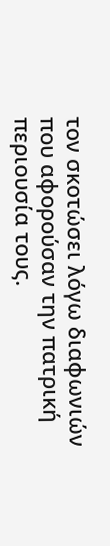τον σκοτώσει λόγω διαφωνιών που αφορούσαν την πατρική περιουσία τους.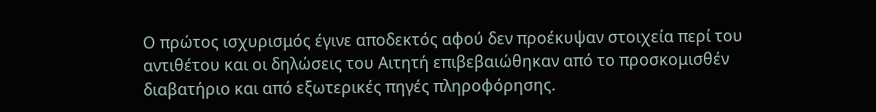Ο πρώτος ισχυρισμός έγινε αποδεκτός αφού δεν προέκυψαν στοιχεία περί του αντιθέτου και οι δηλώσεις του Αιτητή επιβεβαιώθηκαν από το προσκομισθέν διαβατήριο και από εξωτερικές πηγές πληροφόρησης.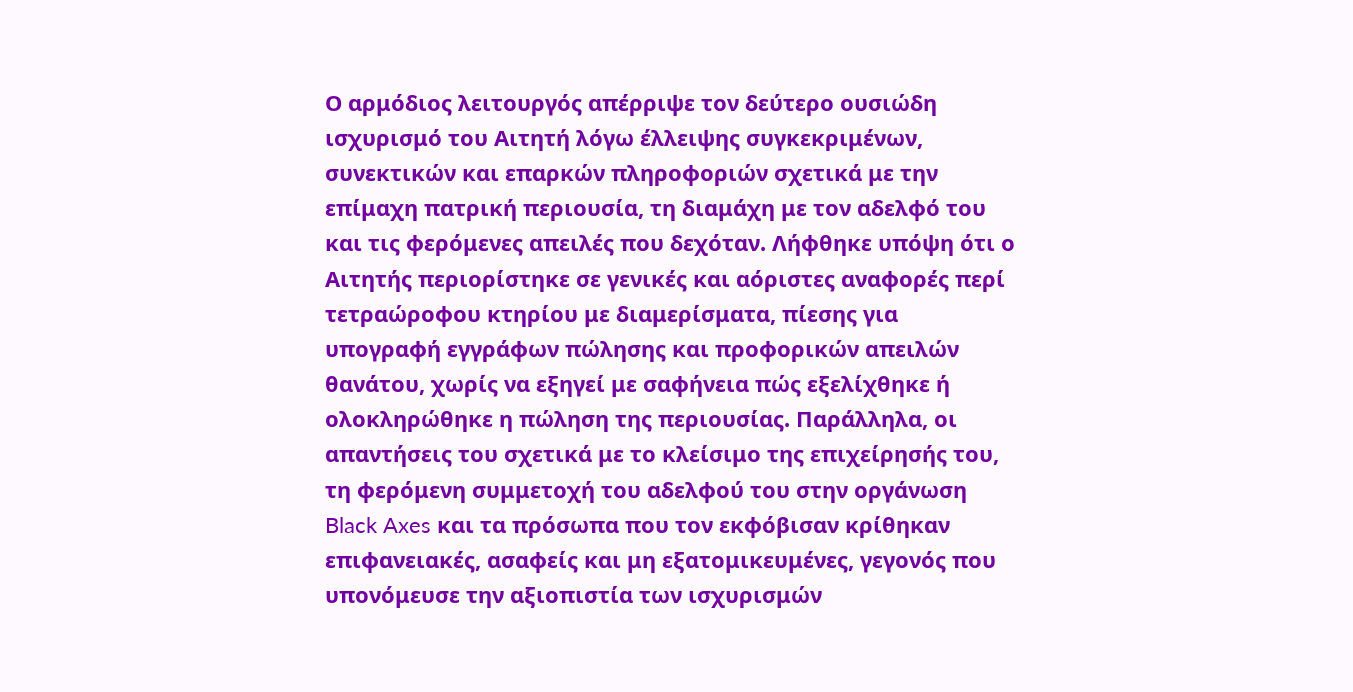Ο αρμόδιος λειτουργός απέρριψε τον δεύτερο ουσιώδη ισχυρισμό του Αιτητή λόγω έλλειψης συγκεκριμένων, συνεκτικών και επαρκών πληροφοριών σχετικά με την επίμαχη πατρική περιουσία, τη διαμάχη με τον αδελφό του και τις φερόμενες απειλές που δεχόταν. Λήφθηκε υπόψη ότι ο Αιτητής περιορίστηκε σε γενικές και αόριστες αναφορές περί τετραώροφου κτηρίου με διαμερίσματα, πίεσης για υπογραφή εγγράφων πώλησης και προφορικών απειλών θανάτου, χωρίς να εξηγεί με σαφήνεια πώς εξελίχθηκε ή ολοκληρώθηκε η πώληση της περιουσίας. Παράλληλα, οι απαντήσεις του σχετικά με το κλείσιμο της επιχείρησής του, τη φερόμενη συμμετοχή του αδελφού του στην οργάνωση Black Axes και τα πρόσωπα που τον εκφόβισαν κρίθηκαν επιφανειακές, ασαφείς και μη εξατομικευμένες, γεγονός που υπονόμευσε την αξιοπιστία των ισχυρισμών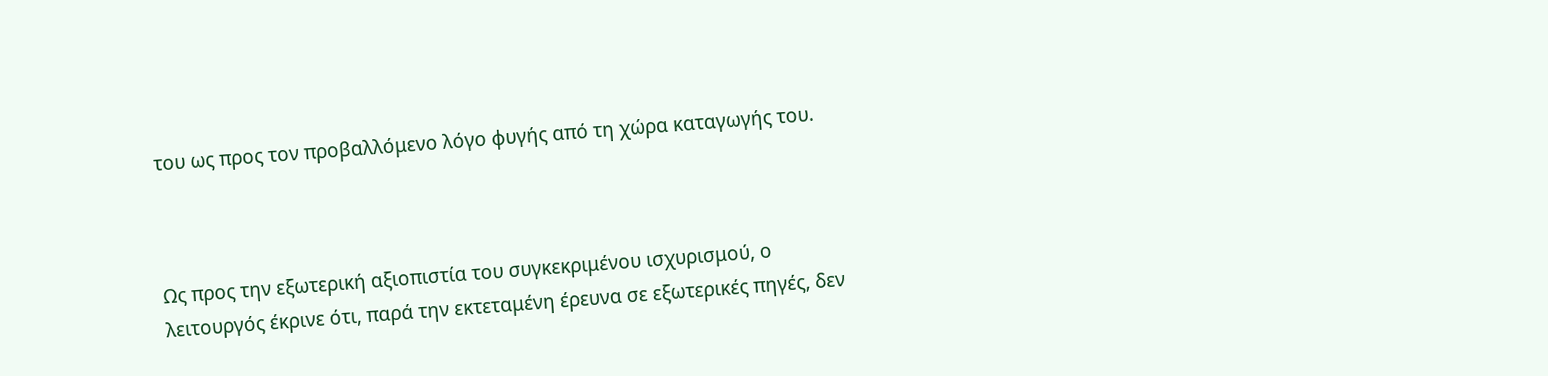του ως προς τον προβαλλόμενο λόγο φυγής από τη χώρα καταγωγής του.



Ως προς την εξωτερική αξιοπιστία του συγκεκριμένου ισχυρισμού, ο λειτουργός έκρινε ότι, παρά την εκτεταμένη έρευνα σε εξωτερικές πηγές, δεν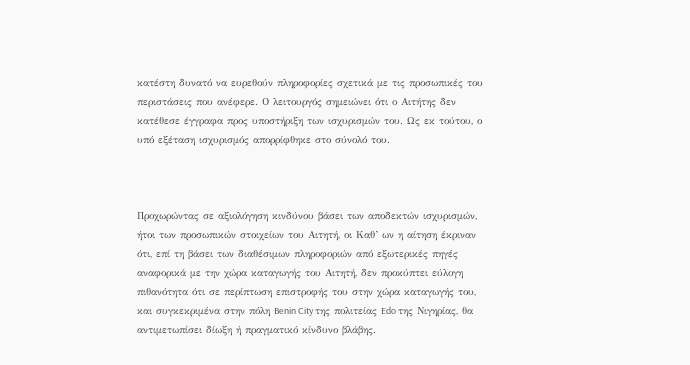κατέστη δυνατό να ευρεθούν πληροφορίες σχετικά με τις προσωπικές του περιστάσεις που ανέφερε. Ο λειτουργός σημειώνει ότι ο Αιτήτης δεν κατέθεσε έγγραφα προς υποστήριξη των ισχυρισμών του. Ως εκ τούτου, ο υπό εξέταση ισχυρισμός απορρίφθηκε στο σύνολό του.



Προχωρώντας σε αξιολόγηση κινδύνου βάσει των αποδεκτών ισχυρισμών, ήτοι των προσωπικών στοιχείων του Αιτητή, οι Καθ’ ων η αίτηση έκριναν ότι, επί τη βάσει των διαθέσιμων πληροφοριών από εξωτερικές πηγές αναφορικά με την χώρα καταγωγής του Αιτητή, δεν προκύπτει εύλογη πιθανότητα ότι σε περίπτωση επιστροφής του στην χώρα καταγωγής του, και συγκεκριμένα στην πόλη Benin City της πολιτείας Edo της Νιγηρίας, θα αντιμετωπίσει δίωξη ή πραγματικό κίνδυνο βλάβης.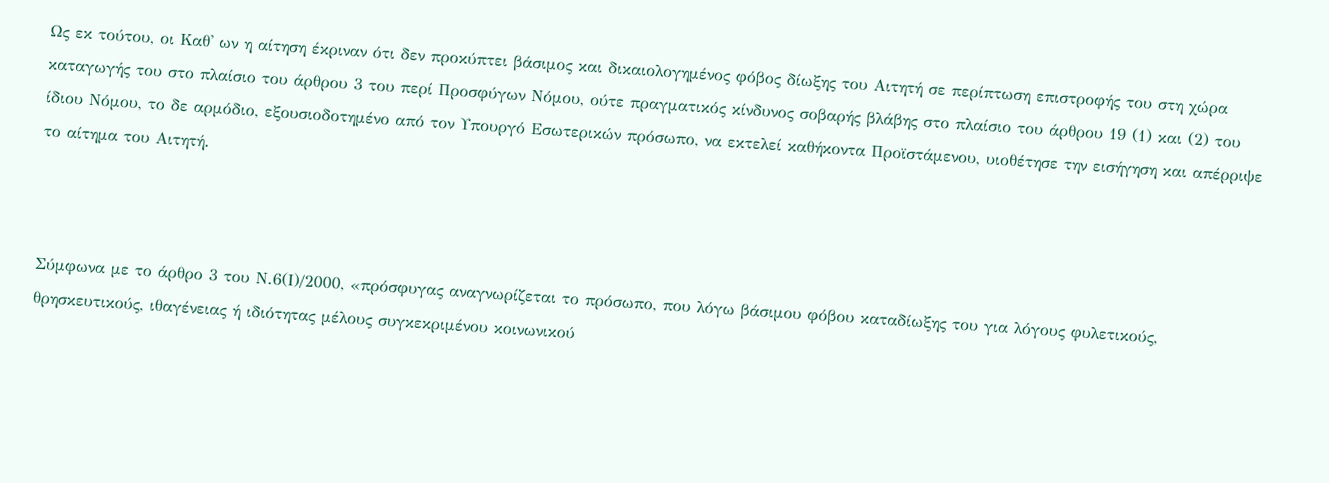Ως εκ τούτου, οι Καθ' ων η αίτηση έκριναν ότι δεν προκύπτει βάσιμος και δικαιολογημένος φόβος δίωξης του Αιτητή σε περίπτωση επιστροφής του στη χώρα καταγωγής του στο πλαίσιο του άρθρου 3 του περί Προσφύγων Νόμου, ούτε πραγματικός κίνδυνος σοβαρής βλάβης στο πλαίσιο του άρθρου 19 (1) και (2) του ίδιου Νόμου, το δε αρμόδιο, εξουσιοδοτημένο από τον Υπουργό Εσωτερικών πρόσωπο, να εκτελεί καθήκοντα Προϊστάμενου, υιοθέτησε την εισήγηση και απέρριψε το αίτημα του Αιτητή.



Σύμφωνα με το άρθρο 3 του Ν.6(Ι)/2000, «πρόσφυγας αναγνωρίζεται το πρόσωπο, που λόγω βάσιμου φόβου καταδίωξης του για λόγους φυλετικούς, θρησκευτικούς, ιθαγένειας ή ιδιότητας μέλους συγκεκριμένου κοινωνικού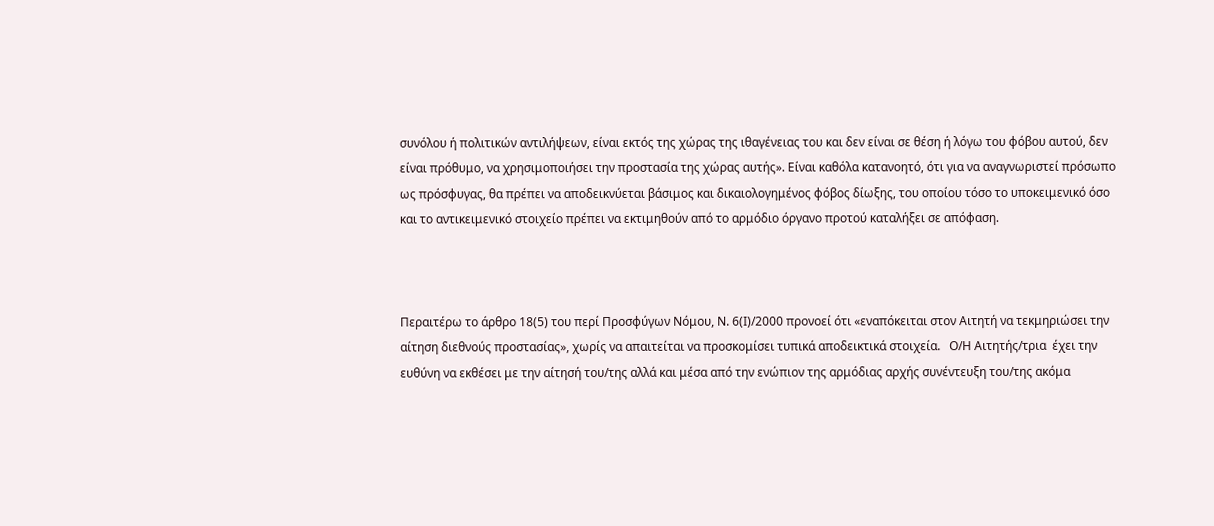συνόλου ή πολιτικών αντιλήψεων, είναι εκτός της χώρας της ιθαγένειας του και δεν είναι σε θέση ή λόγω του φόβου αυτού, δεν είναι πρόθυμο, να χρησιμοποιήσει την προστασία της χώρας αυτής». Είναι καθόλα κατανοητό, ότι για να αναγνωριστεί πρόσωπο ως πρόσφυγας, θα πρέπει να αποδεικνύεται βάσιμος και δικαιολογημένος φόβος δίωξης, του οποίου τόσο το υποκειμενικό όσο και το αντικειμενικό στοιχείο πρέπει να εκτιμηθούν από το αρμόδιο όργανο προτού καταλήξει σε απόφαση.



Περαιτέρω το άρθρο 18(5) του περί Προσφύγων Νόμου, Ν. 6(Ι)/2000 προνοεί ότι «εναπόκειται στον Αιτητή να τεκμηριώσει την αίτηση διεθνούς προστασίας», χωρίς να απαιτείται να προσκομίσει τυπικά αποδεικτικά στοιχεία.   Ο/Η Αιτητής/τρια  έχει την ευθύνη να εκθέσει με την αίτησή του/της αλλά και μέσα από την ενώπιον της αρμόδιας αρχής συνέντευξη του/της ακόμα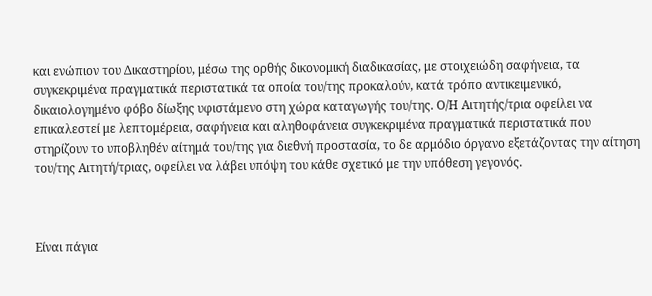και ενώπιον του Δικαστηρίου, μέσω της ορθής δικονομική διαδικασίας, με στοιχειώδη σαφήνεια, τα συγκεκριμένα πραγματικά περιστατικά τα οποία του/της προκαλούν, κατά τρόπο αντικειμενικό, δικαιολογημένο φόβο δίωξης υφιστάμενο στη χώρα καταγωγής του/της. Ο/Η Αιτητής/τρια οφείλει να επικαλεστεί με λεπτομέρεια, σαφήνεια και αληθοφάνεια συγκεκριμένα πραγματικά περιστατικά που στηρίζουν το υποβληθέν αίτημά του/της για διεθνή προστασία, το δε αρμόδιο όργανο εξετάζοντας την αίτηση του/της Αιτητή/τριας, οφείλει να λάβει υπόψη του κάθε σχετικό με την υπόθεση γεγονός.



Είναι πάγια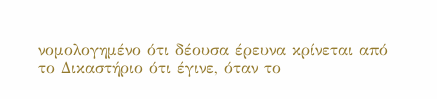νομολογημένο ότι δέουσα έρευνα κρίνεται από το Δικαστήριο ότι έγινε, όταν το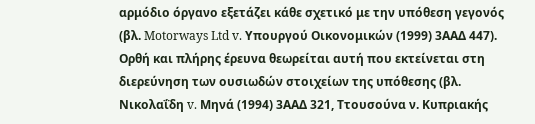αρμόδιο όργανο εξετάζει κάθε σχετικό με την υπόθεση γεγονός (βλ. Motorways Ltd v. Υπουργού Οικονομικών (1999) 3ΑΑΔ 447).  Ορθή και πλήρης έρευνα θεωρείται αυτή που εκτείνεται στη διερεύνηση των ουσιωδών στοιχείων της υπόθεσης (βλ. Νικολαΐδη v. Μηνά (1994) 3ΑΑΔ 321, Ττουσούνα ν. Κυπριακής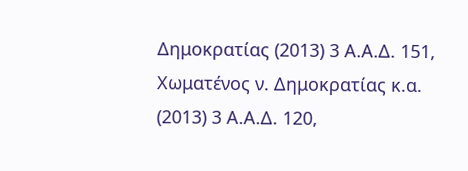Δημοκρατίας (2013) 3 Α.Α.Δ. 151, Χωματένος ν. Δημοκρατίας κ.α. (2013) 3 Α.Α.Δ. 120,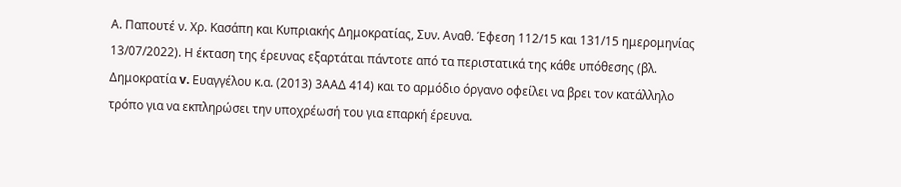Α. Παπουτέ ν. Χρ. Κασάπη και Κυπριακής Δημοκρατίας, Συν. Αναθ. Έφεση 112/15 και 131/15 ημερομηνίας 13/07/2022). Η έκταση της έρευνας εξαρτάται πάντοτε από τα περιστατικά της κάθε υπόθεσης (βλ. Δημοκρατία v. Ευαγγέλου κ.α. (2013) 3ΑΑΔ 414) και το αρμόδιο όργανο οφείλει να βρει τον κατάλληλο τρόπο για να εκπληρώσει την υποχρέωσή του για επαρκή έρευνα.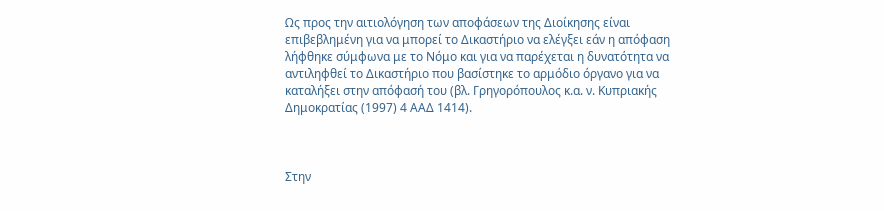Ως προς την αιτιολόγηση των αποφάσεων της Διοίκησης είναι επιβεβλημένη για να μπορεί το Δικαστήριο να ελέγξει εάν η απόφαση λήφθηκε σύμφωνα με το Νόμο και για να παρέχεται η δυνατότητα να αντιληφθεί το Δικαστήριο που βασίστηκε το αρμόδιο όργανο για να καταλήξει στην απόφασή του (βλ. Γρηγορόπουλος κ.α. ν. Κυπριακής Δημοκρατίας (1997) 4 ΑΑΔ 1414).



Στην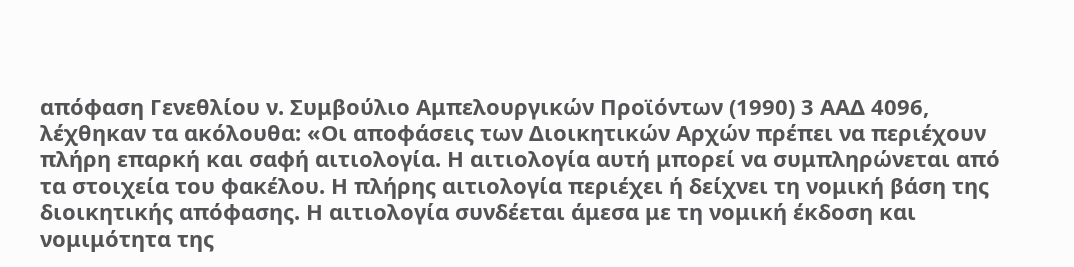απόφαση Γενεθλίου ν. Συμβούλιο Αμπελουργικών Προϊόντων (1990) 3 ΑΑΔ 4096, λέχθηκαν τα ακόλουθα: «Οι αποφάσεις των Διοικητικών Αρχών πρέπει να περιέχουν πλήρη επαρκή και σαφή αιτιολογία. Η αιτιολογία αυτή μπορεί να συμπληρώνεται από τα στοιχεία του φακέλου. Η πλήρης αιτιολογία περιέχει ή δείχνει τη νομική βάση της διοικητικής απόφασης. Η αιτιολογία συνδέεται άμεσα με τη νομική έκδοση και νομιμότητα της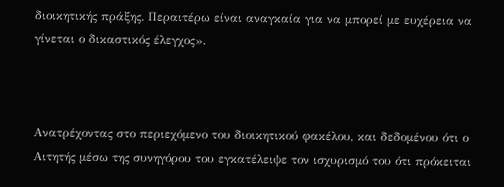διοικητικής πράξης. Περαιτέρω είναι αναγκαία για να μπορεί με ευχέρεια να γίνεται ο δικαστικός έλεγχος».



Ανατρέχοντας στο περιεχόμενο του διοικητικού φακέλου, και δεδομένου ότι ο Αιτητής μέσω της συνηγόρου του εγκατέλειψε τον ισχυρισμό του ότι πρόκειται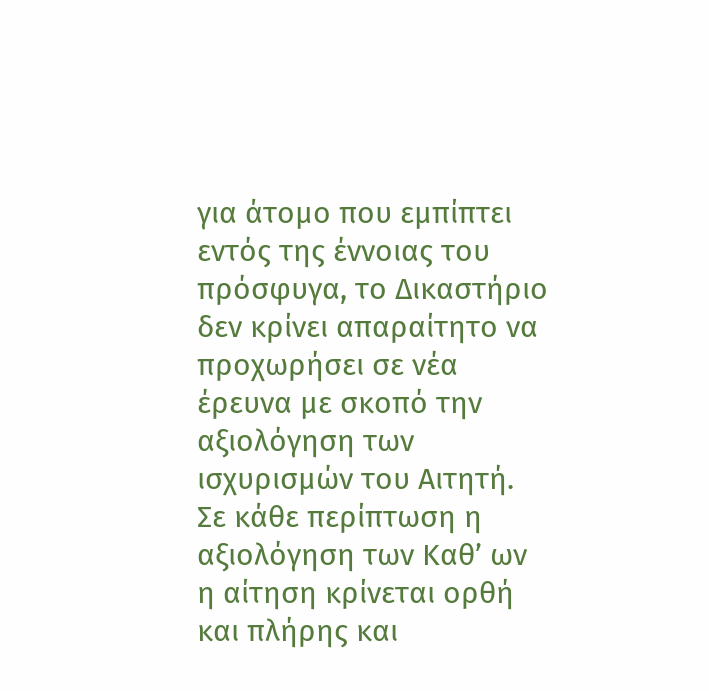για άτομο που εμπίπτει εντός της έννοιας του πρόσφυγα, το Δικαστήριο δεν κρίνει απαραίτητο να προχωρήσει σε νέα έρευνα με σκοπό την αξιολόγηση των ισχυρισμών του Αιτητή. Σε κάθε περίπτωση η αξιολόγηση των Καθ’ ων η αίτηση κρίνεται ορθή και πλήρης και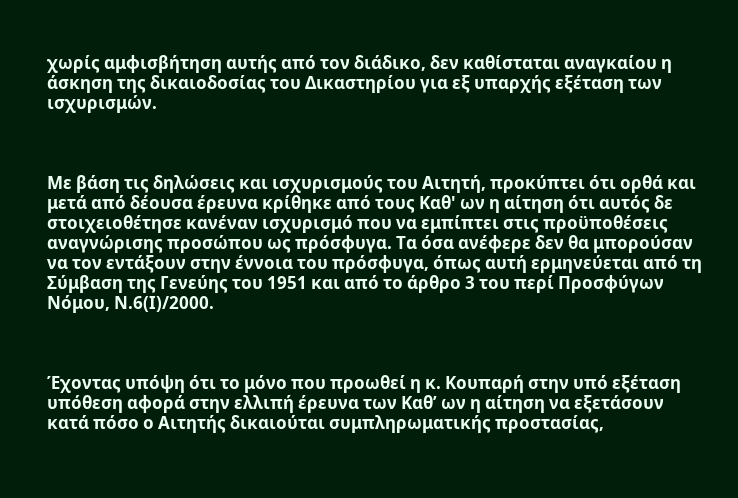χωρίς αμφισβήτηση αυτής από τον διάδικο, δεν καθίσταται αναγκαίου η άσκηση της δικαιοδοσίας του Δικαστηρίου για εξ υπαρχής εξέταση των ισχυρισμών.



Με βάση τις δηλώσεις και ισχυρισμούς του Αιτητή, προκύπτει ότι ορθά και μετά από δέουσα έρευνα κρίθηκε από τους Καθ' ων η αίτηση ότι αυτός δε στοιχειοθέτησε κανέναν ισχυρισμό που να εμπίπτει στις προϋποθέσεις αναγνώρισης προσώπου ως πρόσφυγα. Τα όσα ανέφερε δεν θα μπορούσαν να τον εντάξουν στην έννοια του πρόσφυγα, όπως αυτή ερμηνεύεται από τη Σύμβαση της Γενεύης του 1951 και από το άρθρο 3 του περί Προσφύγων Νόμου, Ν.6(Ι)/2000.



Έχοντας υπόψη ότι το μόνο που προωθεί η κ. Κουπαρή στην υπό εξέταση υπόθεση αφορά στην ελλιπή έρευνα των Καθ’ ων η αίτηση να εξετάσουν κατά πόσο ο Αιτητής δικαιούται συμπληρωματικής προστασίας,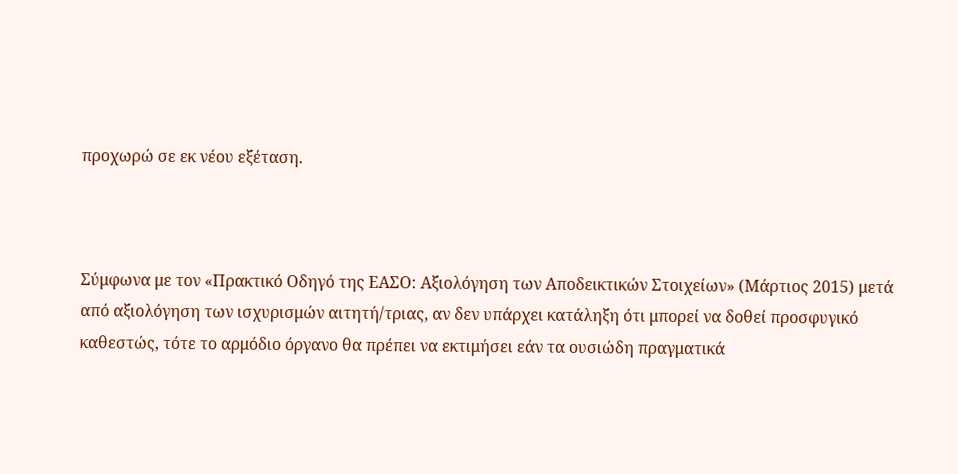προχωρώ σε εκ νέου εξέταση.



Σύμφωνα με τον «Πρακτικό Οδηγό της ΕΑΣΟ: Αξιολόγηση των Αποδεικτικών Στοιχείων» (Μάρτιος 2015) μετά από αξιολόγηση των ισχυρισμών αιτητή/τριας, αν δεν υπάρχει κατάληξη ότι μπορεί να δοθεί προσφυγικό καθεστώς, τότε το αρμόδιο όργανο θα πρέπει να εκτιμήσει εάν τα ουσιώδη πραγματικά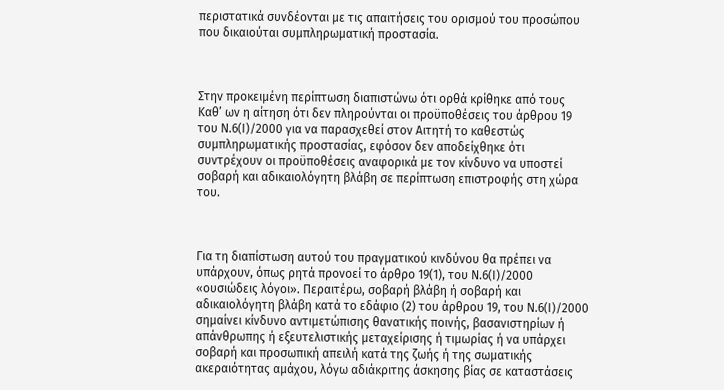περιστατικά συνδέονται με τις απαιτήσεις του ορισμού του προσώπου που δικαιούται συμπληρωματική προστασία.



Στην προκειμένη περίπτωση διαπιστώνω ότι ορθά κρίθηκε από τους Καθ’ ων η αίτηση ότι δεν πληρούνται οι προϋποθέσεις του άρθρου 19 του Ν.6(Ι)/2000 για να παρασχεθεί στον Αιτητή το καθεστώς συμπληρωματικής προστασίας, εφόσον δεν αποδείχθηκε ότι συντρέχουν οι προϋποθέσεις αναφορικά με τον κίνδυνο να υποστεί σοβαρή και αδικαιολόγητη βλάβη σε περίπτωση επιστροφής στη χώρα του.



Για τη διαπίστωση αυτού του πραγματικού κινδύνου θα πρέπει να υπάρχουν, όπως ρητά προνοεί το άρθρο 19(1), του Ν.6(Ι)/2000 «ουσιώδεις λόγοι». Περαιτέρω, σοβαρή βλάβη ή σοβαρή και αδικαιολόγητη βλάβη κατά το εδάφιο (2) του άρθρου 19, του Ν.6(Ι)/2000 σημαίνει κίνδυνο αντιμετώπισης θανατικής ποινής, βασανιστηρίων ή απάνθρωπης ή εξευτελιστικής μεταχείρισης ή τιμωρίας ή να υπάρχει σοβαρή και προσωπική απειλή κατά της ζωής ή της σωματικής ακεραιότητας αμάχου, λόγω αδιάκριτης άσκησης βίας σε καταστάσεις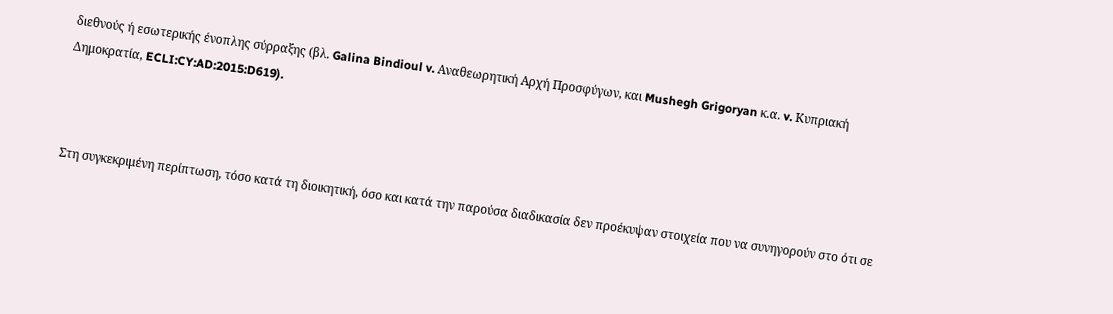διεθνούς ή εσωτερικής ένοπλης σύρραξης (βλ. Galina Bindioul v. Αναθεωρητική Αρχή Προσφύγων, και Mushegh Grigoryan κ.α. v. Κυπριακή Δημοκρατία, ECLI:CY:AD:2015:D619).



Στη συγκεκριμένη περίπτωση, τόσο κατά τη διοικητική, όσο και κατά την παρούσα διαδικασία δεν προέκυψαν στοιχεία που να συνηγορούν στο ότι σε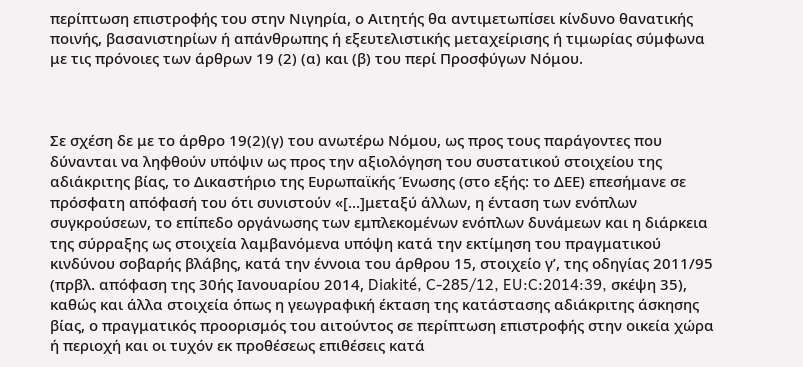περίπτωση επιστροφής του στην Νιγηρία, ο Αιτητής θα αντιμετωπίσει κίνδυνο θανατικής ποινής, βασανιστηρίων ή απάνθρωπης ή εξευτελιστικής μεταχείρισης ή τιμωρίας σύμφωνα με τις πρόνοιες των άρθρων 19 (2) (α) και (β) του περί Προσφύγων Νόμου.



Σε σχέση δε με το άρθρο 19(2)(γ) του ανωτέρω Νόμου, ως προς τους παράγοντες που δύνανται να ληφθούν υπόψιν ως προς την αξιολόγηση του συστατικού στοιχείου της αδιάκριτης βίας, το Δικαστήριο της Ευρωπαϊκής Ένωσης (στο εξής: το ΔΕΕ) επεσήμανε σε πρόσφατη απόφασή του ότι συνιστούν «[…]μεταξύ άλλων, η ένταση των ενόπλων συγκρούσεων, το επίπεδο οργάνωσης των εμπλεκομένων ενόπλων δυνάμεων και η διάρκεια της σύρραξης ως στοιχεία λαμβανόμενα υπόψη κατά την εκτίμηση του πραγματικού κινδύνου σοβαρής βλάβης, κατά την έννοια του άρθρου 15, στοιχείο γʹ, της οδηγίας 2011/95 (πρβλ. απόφαση της 30ής Ιανουαρίου 2014, Diakité, C‑285/12, EU:C:2014:39, σκέψη 35), καθώς και άλλα στοιχεία όπως η γεωγραφική έκταση της κατάστασης αδιάκριτης άσκησης βίας, ο πραγματικός προορισμός του αιτούντος σε περίπτωση επιστροφής στην οικεία χώρα ή περιοχή και οι τυχόν εκ προθέσεως επιθέσεις κατά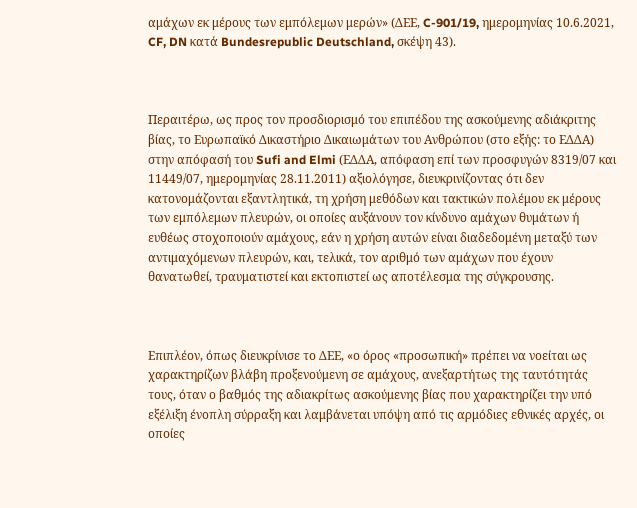αμάχων εκ μέρους των εμπόλεμων μερών» (ΔΕΕ, C-901/19, ημερομηνίας 10.6.2021, CF, DN κατά Bundesrepublic Deutschland, σκέψη 43).



Περαιτέρω, ως προς τον προσδιορισμό του επιπέδου της ασκούμενης αδιάκριτης βίας, το Ευρωπαϊκό Δικαστήριο Δικαιωμάτων του Ανθρώπου (στο εξής: το ΕΔΔΑ) στην απόφασή του Sufi and Elmi (ΕΔΔΑ, απόφαση επί των προσφυγών 8319/07 και 11449/07, ημερομηνίας 28.11.2011) αξιολόγησε, διευκρινίζοντας ότι δεν κατονομάζονται εξαντλητικά, τη χρήση μεθόδων και τακτικών πολέμου εκ μέρους των εμπόλεμων πλευρών, οι οποίες αυξάνουν τον κίνδυνο αμάχων θυμάτων ή ευθέως στοχοποιούν αμάχους, εάν η χρήση αυτών είναι διαδεδομένη μεταξύ των αντιμαχόμενων πλευρών, και, τελικά, τον αριθμό των αμάχων που έχουν θανατωθεί, τραυματιστεί και εκτοπιστεί ως αποτέλεσμα της σύγκρουσης.



Επιπλέον, όπως διευκρίνισε το ΔΕΕ, «ο όρος «προσωπική» πρέπει να νοείται ως χαρακτηρίζων βλάβη προξενούμενη σε αμάχους, ανεξαρτήτως της ταυτότητάς τους, όταν ο βαθμός της αδιακρίτως ασκούμενης βίας που χαρακτηρίζει την υπό εξέλιξη ένοπλη σύρραξη και λαμβάνεται υπόψη από τις αρμόδιες εθνικές αρχές, οι οποίες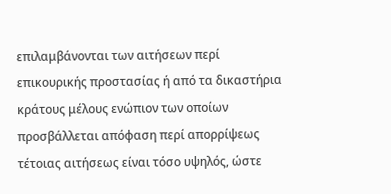επιλαμβάνονται των αιτήσεων περί επικουρικής προστασίας ή από τα δικαστήρια κράτους μέλους ενώπιον των οποίων προσβάλλεται απόφαση περί απορρίψεως τέτοιας αιτήσεως είναι τόσο υψηλός, ώστε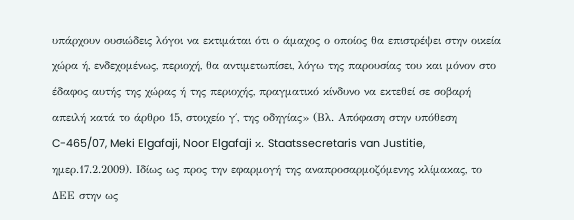υπάρχουν ουσιώδεις λόγοι να εκτιμάται ότι ο άμαχος ο οποίος θα επιστρέψει στην οικεία χώρα ή, ενδεχομένως, περιοχή, θα αντιμετωπίσει, λόγω της παρουσίας του και μόνον στο έδαφος αυτής της χώρας ή της περιοχής, πραγματικό κίνδυνο να εκτεθεί σε σοβαρή απειλή κατά το άρθρο 15, στοιχείο γ΄, της οδηγίας» (Βλ. Απόφαση στην υπόθεση C-465/07, Meki Elgafaji, Noor Elgafaji κ. Staatssecretaris van Justitie, ημερ.17.2.2009). Ιδίως ως προς την εφαρμογή της αναπροσαρμοζόμενης κλίμακας, το ΔΕΕ στην ως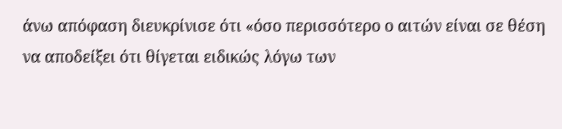άνω απόφαση διευκρίνισε ότι «όσο περισσότερο ο αιτών είναι σε θέση να αποδείξει ότι θίγεται ειδικώς λόγω των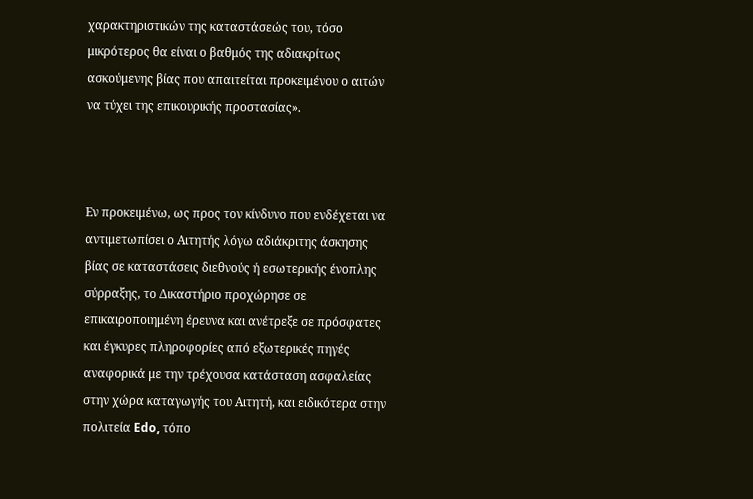χαρακτηριστικών της καταστάσεώς του, τόσο μικρότερος θα είναι ο βαθμός της αδιακρίτως ασκούμενης βίας που απαιτείται προκειμένου ο αιτών να τύχει της επικουρικής προστασίας».



Εν προκειμένω, ως προς τον κίνδυνο που ενδέχεται να αντιμετωπίσει ο Αιτητής λόγω αδιάκριτης άσκησης βίας σε καταστάσεις διεθνούς ή εσωτερικής ένοπλης σύρραξης, το Δικαστήριο προχώρησε σε επικαιροποιημένη έρευνα και ανέτρεξε σε πρόσφατες και έγκυρες πληροφορίες από εξωτερικές πηγές αναφορικά με την τρέχουσα κατάσταση ασφαλείας στην χώρα καταγωγής του Αιτητή, και ειδικότερα στην πολιτεία Edo, τόπο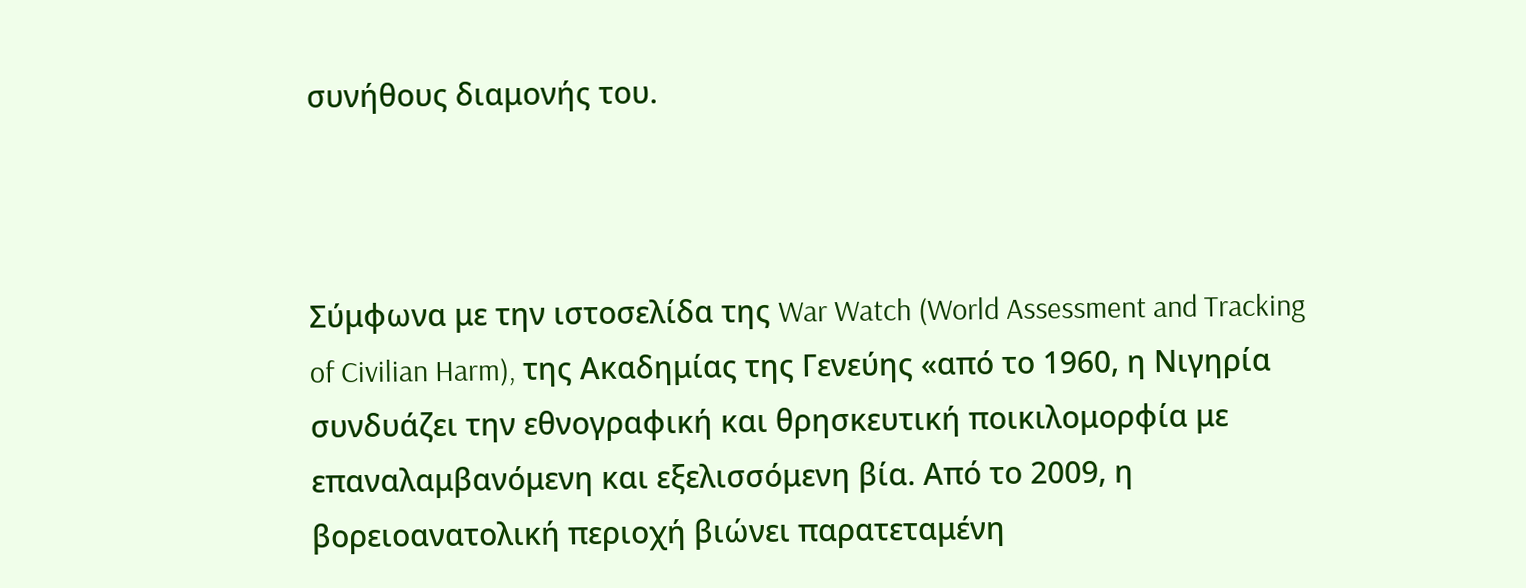συνήθους διαμονής του.



Σύμφωνα με την ιστοσελίδα της War Watch (World Assessment and Tracking of Civilian Harm), της Ακαδημίας της Γενεύης «από το 1960, η Νιγηρία συνδυάζει την εθνογραφική και θρησκευτική ποικιλομορφία με επαναλαμβανόμενη και εξελισσόμενη βία. Από το 2009, η βορειοανατολική περιοχή βιώνει παρατεταμένη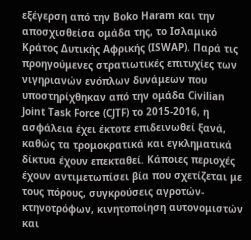εξέγερση από την Boko Haram και την αποσχισθείσα ομάδα της, το Ισλαμικό Κράτος Δυτικής Αφρικής (ISWAP). Παρά τις προηγούμενες στρατιωτικές επιτυχίες των νιγηριανών ενόπλων δυνάμεων που υποστηρίχθηκαν από την ομάδα Civilian Joint Task Force (CJTF) το 2015-2016, η ασφάλεια έχει έκτοτε επιδεινωθεί ξανά, καθώς τα τρομοκρατικά και εγκληματικά δίκτυα έχουν επεκταθεί. Κάποιες περιοχές έχουν αντιμετωπίσει βία που σχετίζεται με τους πόρους, συγκρούσεις αγροτών-κτηνοτρόφων, κινητοποίηση αυτονομιστών και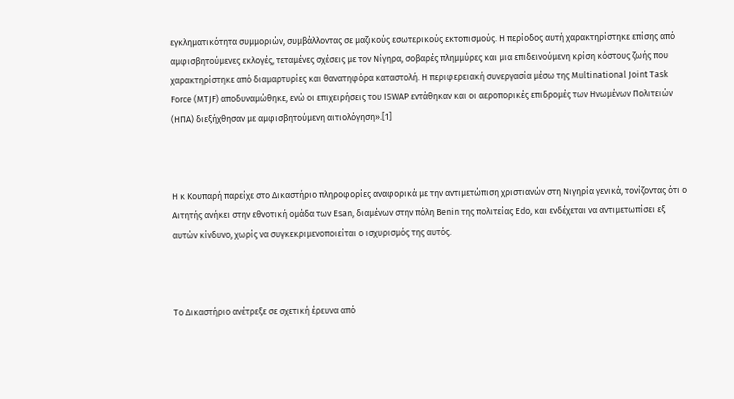εγκληματικότητα συμμοριών, συμβάλλοντας σε μαζικούς εσωτερικούς εκτοπισμούς. Η περίοδος αυτή χαρακτηρίστηκε επίσης από αμφισβητούμενες εκλογές, τεταμένες σχέσεις με τον Νίγηρα, σοβαρές πλημμύρες και μια επιδεινούμενη κρίση κόστους ζωής που χαρακτηρίστηκε από διαμαρτυρίες και θανατηφόρα καταστολή. Η περιφερειακή συνεργασία μέσω της Multinational Joint Task Force (MTJF) αποδυναμώθηκε, ενώ οι επιχειρήσεις του ISWAP εντάθηκαν και οι αεροπορικές επιδρομές των Ηνωμένων Πολιτειών (ΗΠΑ) διεξήχθησαν με αμφισβητούμενη αιτιολόγηση».[1]



Η κ Κουπαρή παρείχε στο Δικαστήριο πληροφορίες αναφορικά με την αντιμετώπιση χριστιανών στη Νιγηρία γενικά, τονίζοντας ότι ο Αιτητής ανήκει στην εθνοτική ομάδα των Esan, διαμένων στην πόλη Βenin της πολιτείας Edo, και ενδέχεται να αντιμετωπίσει εξ αυτών κίνδυνο, χωρίς να συγκεκριμενοποιείται ο ισχυρισμός της αυτός.



Το Δικαστήριο ανέτρεξε σε σχετική έρευνα από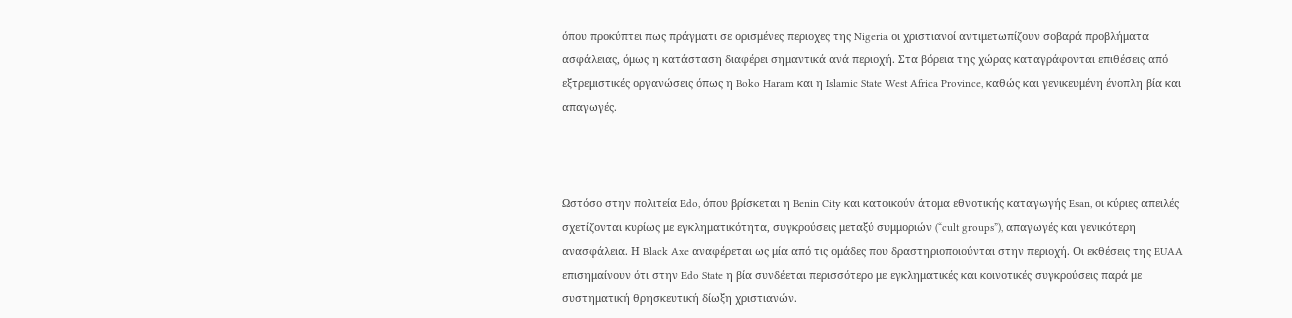όπου προκύπτει πως πράγματι σε ορισμένες περιοχες της Nigeria οι χριστιανοί αντιμετωπίζουν σοβαρά προβλήματα ασφάλειας, όμως η κατάσταση διαφέρει σημαντικά ανά περιοχή. Στα βόρεια της χώρας καταγράφονται επιθέσεις από εξτρεμιστικές οργανώσεις όπως η Boko Haram και η Islamic State West Africa Province, καθώς και γενικευμένη ένοπλη βία και απαγωγές.



Ωστόσο στην πολιτεία Edo, όπου βρίσκεται η Benin City και κατοικούν άτομα εθνοτικής καταγωγής Esan, οι κύριες απειλές σχετίζονται κυρίως με εγκληματικότητα, συγκρούσεις μεταξύ συμμοριών (“cult groups”), απαγωγές και γενικότερη ανασφάλεια. Η Black Axe αναφέρεται ως μία από τις ομάδες που δραστηριοποιούνται στην περιοχή. Οι εκθέσεις της EUAA επισημαίνουν ότι στην Edo State η βία συνδέεται περισσότερο με εγκληματικές και κοινοτικές συγκρούσεις παρά με συστηματική θρησκευτική δίωξη χριστιανών.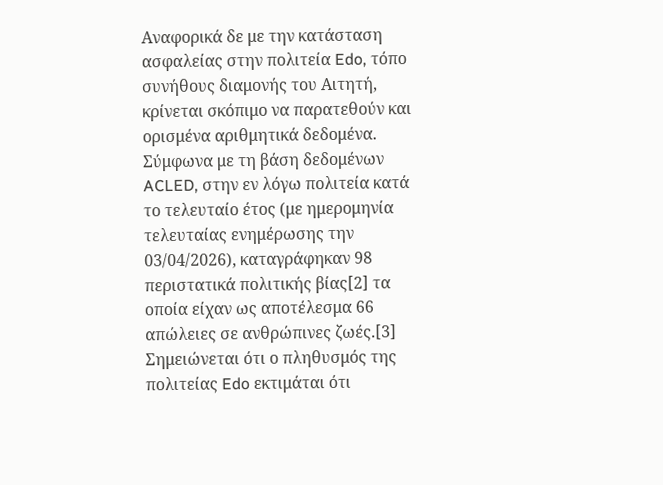Αναφορικά δε με την κατάσταση ασφαλείας στην πολιτεία Edo, τόπο συνήθους διαμονής του Αιτητή, κρίνεται σκόπιμο να παρατεθούν και ορισμένα αριθμητικά δεδομένα. Σύμφωνα με τη βάση δεδομένων ACLED, στην εν λόγω πολιτεία κατά το τελευταίο έτος (με ημερομηνία τελευταίας ενημέρωσης την 03/04/2026), καταγράφηκαν 98 περιστατικά πολιτικής βίας[2] τα οποία είχαν ως αποτέλεσμα 66 απώλειες σε ανθρώπινες ζωές.[3] Σημειώνεται ότι ο πληθυσμός της πολιτείας Edo εκτιμάται ότι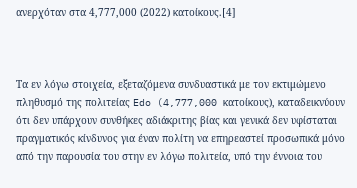ανερχόταν στα 4,777,000 (2022) κατοίκους.[4]



Τα εν λόγω στοιχεία, εξεταζόμενα συνδυαστικά με τον εκτιμώμενο πληθυσμό της πολιτείας Edo (4,777,000 κατοίκους), καταδεικνύουν ότι δεν υπάρχουν συνθήκες αδιάκριτης βίας και γενικά δεν υφίσταται πραγματικός κίνδυνος για έναν πολίτη να επηρεαστεί προσωπικά μόνο από την παρουσία του στην εν λόγω πολιτεία, υπό την έννοια του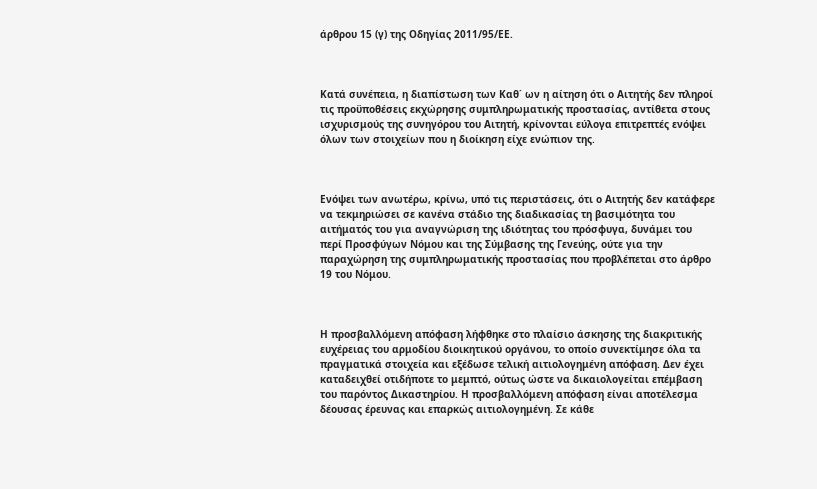άρθρου 15 (γ) της Οδηγίας 2011/95/ΕΕ.



Κατά συνέπεια, η διαπίστωση των Καθ΄ ων η αίτηση ότι ο Αιτητής δεν πληροί τις προϋποθέσεις εκχώρησης συμπληρωματικής προστασίας, αντίθετα στους ισχυρισμούς της συνηγόρου του Αιτητή, κρίνονται εύλογα επιτρεπτές ενόψει όλων των στοιχείων που η διοίκηση είχε ενώπιον της.



Ενόψει των ανωτέρω, κρίνω, υπό τις περιστάσεις, ότι ο Αιτητής δεν κατάφερε να τεκμηριώσει σε κανένα στάδιο της διαδικασίας τη βασιμότητα του αιτήματός του για αναγνώριση της ιδιότητας του πρόσφυγα, δυνάμει του περί Προσφύγων Νόμου και της Σύμβασης της Γενεύης, ούτε για την παραχώρηση της συμπληρωματικής προστασίας που προβλέπεται στο άρθρο 19 του Νόμου.



Η προσβαλλόμενη απόφαση λήφθηκε στο πλαίσιο άσκησης της διακριτικής ευχέρειας του αρμοδίου διοικητικού οργάνου, το οποίο συνεκτίμησε όλα τα πραγματικά στοιχεία και εξέδωσε τελική αιτιολογημένη απόφαση. Δεν έχει καταδειχθεί οτιδήποτε το μεμπτό, ούτως ώστε να δικαιολογείται επέμβαση του παρόντος Δικαστηρίου. Η προσβαλλόμενη απόφαση είναι αποτέλεσμα δέουσας έρευνας και επαρκώς αιτιολογημένη. Σε κάθε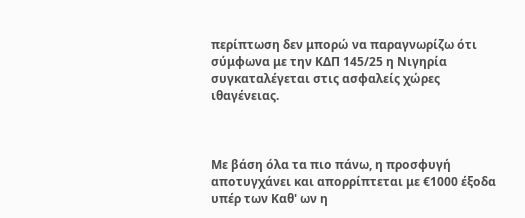περίπτωση δεν μπορώ να παραγνωρίζω ότι σύμφωνα με την ΚΔΠ 145/25 η Νιγηρία συγκαταλέγεται στις ασφαλείς χώρες ιθαγένειας.



Με βάση όλα τα πιο πάνω, η προσφυγή αποτυγχάνει και απορρίπτεται με €1000 έξοδα υπέρ των Καθ' ων η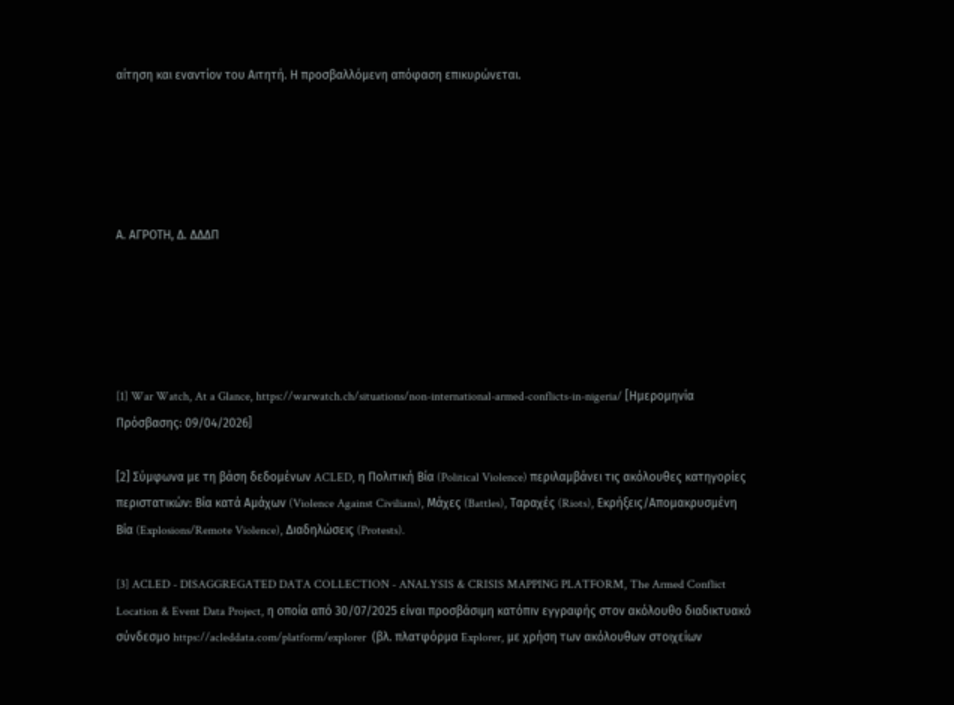αίτηση και εναντίον του Αιτητή. Η προσβαλλόμενη απόφαση επικυρώνεται.





Α. AΓΡΟΤΗ, Δ. ΔΔΔΠ





[1] War Watch, At a Glance, https://warwatch.ch/situations/non-international-armed-conflicts-in-nigeria/ [Ημερομηνία Πρόσβασης: 09/04/2026]

[2] Σύμφωνα με τη βάση δεδομένων ACLED, η Πολιτική Βία (Political Violence) περιλαμβάνει τις ακόλουθες κατηγορίες περιστατικών: Βία κατά Αμάχων (Violence Against Civilians), Μάχες (Battles), Ταραχές (Riots), Εκρήξεις/Απομακρυσμένη Βία (Explosions/Remote Violence), Διαδηλώσεις (Protests).

[3] ACLED - DISAGGREGATED DATA COLLECTION - ANALYSIS & CRISIS MAPPING PLATFORM, The Armed Conflict Location & Event Data Project, η οποία από 30/07/2025 είναι προσβάσιμη κατόπιν εγγραφής στον ακόλουθο διαδικτυακό σύνδεσμο https://acleddata.com/platform/explorer  (βλ. πλατφόρμα Explorer, με χρήση των ακόλουθων στοιχείων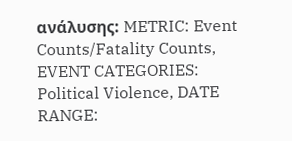ανάλυσης: METRIC: Event Counts/Fatality Counts, EVENT CATEGORIES: Political Violence, DATE RANGE: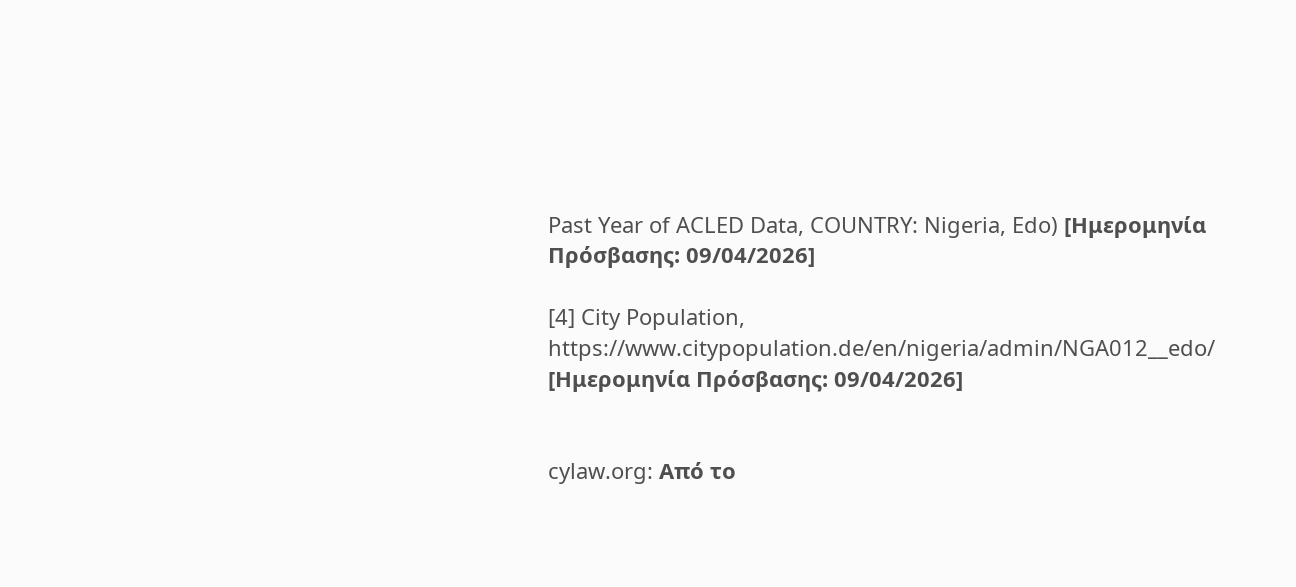Past Year of ACLED Data, COUNTRY: Nigeria, Edo) [Ημερομηνία Πρόσβασης: 09/04/2026]

[4] City Population, https://www.citypopulation.de/en/nigeria/admin/NGA012__edo/  [Ημερομηνία Πρόσβασης: 09/04/2026]


cylaw.org: Από το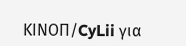ΚΙΝOΠ/CyLii για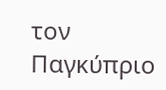τον Παγκύπριο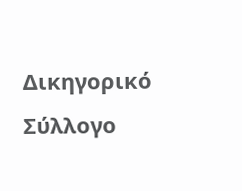Δικηγορικό Σύλλογο